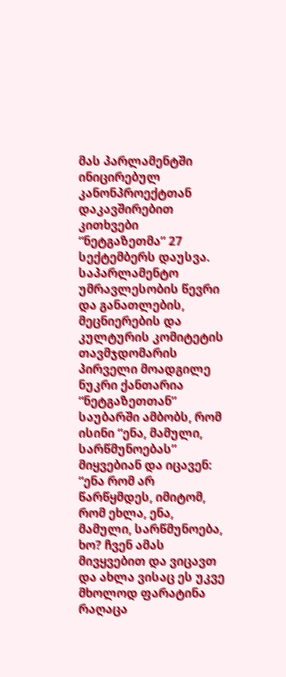მას პარლამენტში ინიცირებულ კანონპროექტთან დაკავშირებით კითხვები “ნეტგაზეთმა” 27 სექტემბერს დაუსვა.
საპარლამენტო უმრავლესობის წევრი და განათლების, მეცნიერების და კულტურის კომიტეტის თავმჯდომარის პირველი მოადგილე ნუკრი ქანთარია “ნეტგაზეთთან” საუბარში ამბობს, რომ ისინი “ენა, მამული, სარწმუნოებას” მიყვებიან და იცავენ:
“ენა რომ არ წარწყმდეს, იმიტომ, რომ ეხლა, ენა, მამული, სარწმუნოება, ხო? ჩვენ ამას მივყვებით და ვიცავთ და ახლა ვისაც ეს უკვე მხოლოდ ფარატინა რაღაცა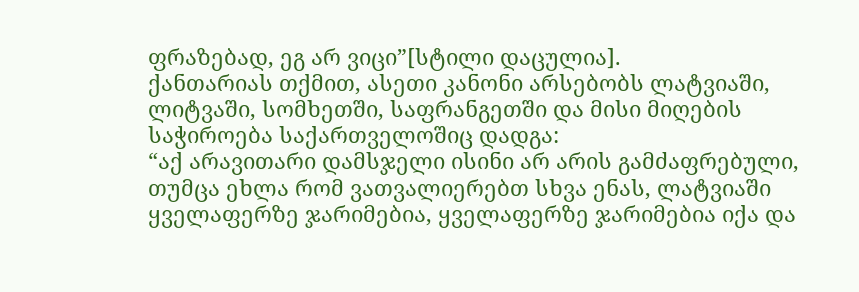ფრაზებად, ეგ არ ვიცი”[სტილი დაცულია].
ქანთარიას თქმით, ასეთი კანონი არსებობს ლატვიაში, ლიტვაში, სომხეთში, საფრანგეთში და მისი მიღების საჭიროება საქართველოშიც დადგა:
“აქ არავითარი დამსჯელი ისინი არ არის გამძაფრებული, თუმცა ეხლა რომ ვათვალიერებთ სხვა ენას, ლატვიაში ყველაფერზე ჯარიმებია, ყველაფერზე ჯარიმებია იქა და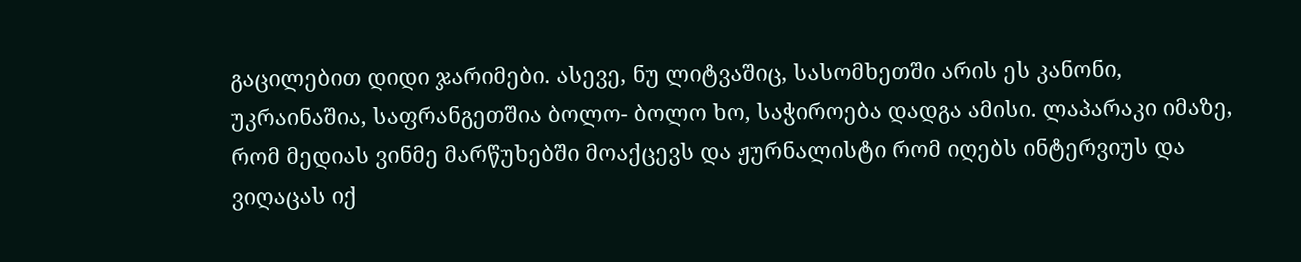გაცილებით დიდი ჯარიმები. ასევე, ნუ ლიტვაშიც, სასომხეთში არის ეს კანონი, უკრაინაშია, საფრანგეთშია ბოლო- ბოლო ხო, საჭიროება დადგა ამისი. ლაპარაკი იმაზე, რომ მედიას ვინმე მარწუხებში მოაქცევს და ჟურნალისტი რომ იღებს ინტერვიუს და ვიღაცას იქ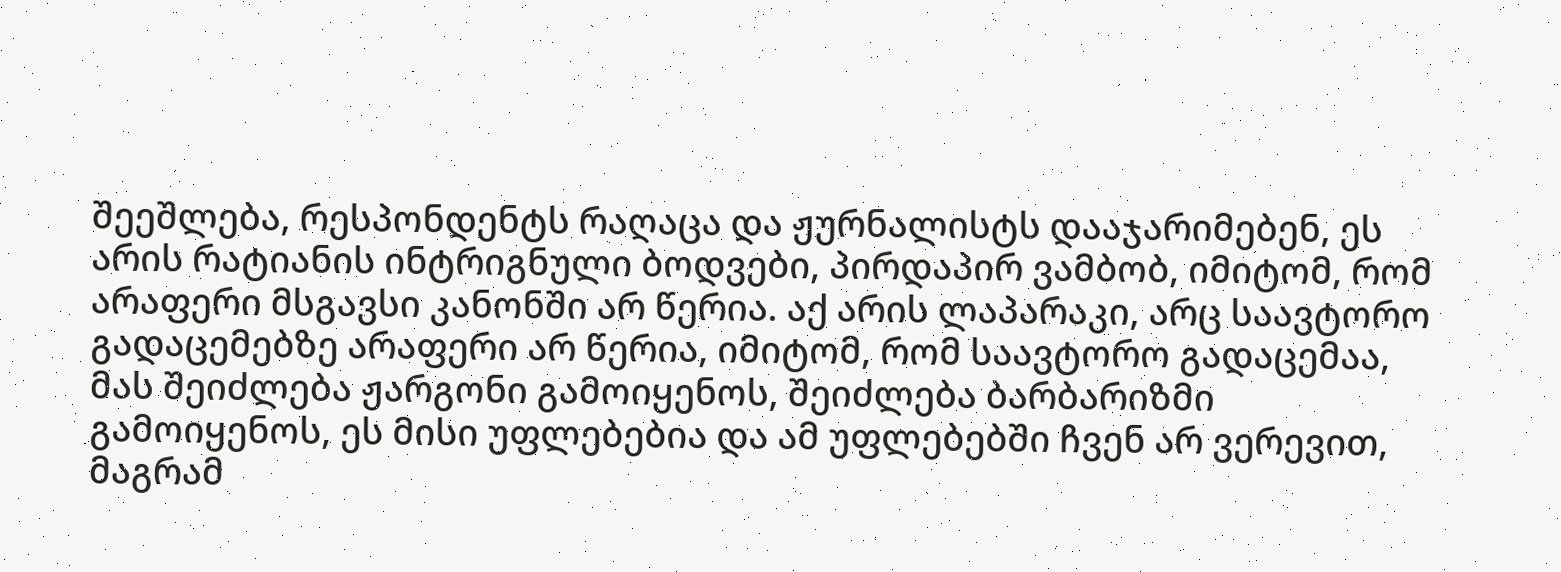შეეშლება, რესპონდენტს რაღაცა და ჟურნალისტს დააჯარიმებენ, ეს არის რატიანის ინტრიგნული ბოდვები, პირდაპირ ვამბობ, იმიტომ, რომ არაფერი მსგავსი კანონში არ წერია. აქ არის ლაპარაკი, არც საავტორო გადაცემებზე არაფერი არ წერია, იმიტომ, რომ საავტორო გადაცემაა, მას შეიძლება ჟარგონი გამოიყენოს, შეიძლება ბარბარიზმი გამოიყენოს, ეს მისი უფლებებია და ამ უფლებებში ჩვენ არ ვერევით, მაგრამ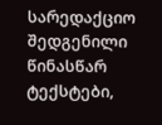სარედაქციო შედგენილი წინასწარ ტექსტები,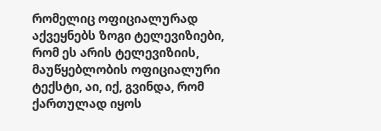რომელიც ოფიციალურად აქვეყნებს ზოგი ტელევიზიები, რომ ეს არის ტელევიზიის, მაუწყებლობის ოფიციალური ტექსტი, აი, იქ, გვინდა, რომ ქართულად იყოს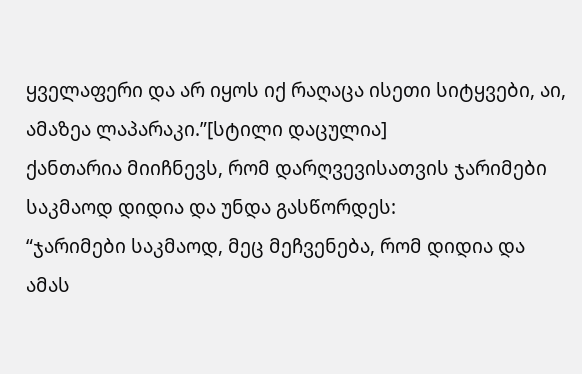ყველაფერი და არ იყოს იქ რაღაცა ისეთი სიტყვები, აი, ამაზეა ლაპარაკი.”[სტილი დაცულია]
ქანთარია მიიჩნევს, რომ დარღვევისათვის ჯარიმები საკმაოდ დიდია და უნდა გასწორდეს:
“ჯარიმები საკმაოდ, მეც მეჩვენება, რომ დიდია და ამას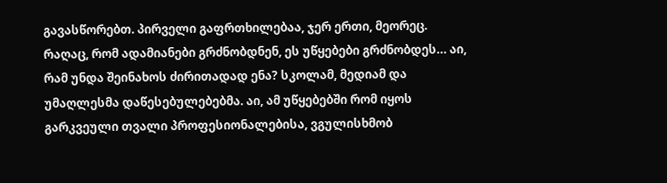გავასწორებთ. პირველი გაფრთხილებაა, ჯერ ერთი, მეორეც. რაღაც, რომ ადამიანები გრძნობდნენ, ეს უწყებები გრძნობდეს… აი, რამ უნდა შეინახოს ძირითადად ენა? სკოლამ, მედიამ და უმაღლესმა დაწესებულებებმა. აი, ამ უწყებებში რომ იყოს გარკვეული თვალი პროფესიონალებისა, ვგულისხმობ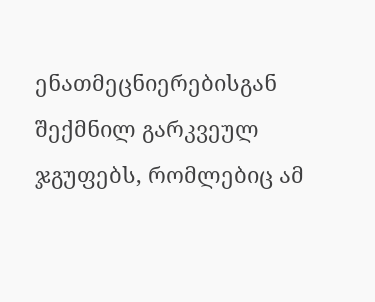ენათმეცნიერებისგან შექმნილ გარკვეულ ჯგუფებს, რომლებიც ამ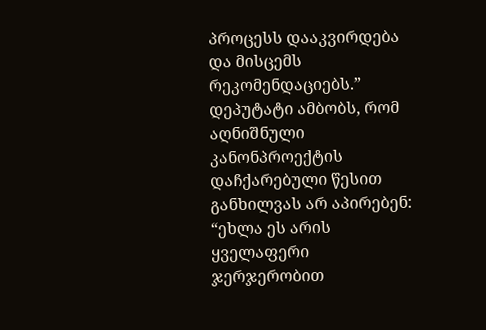პროცესს დააკვირდება და მისცემს რეკომენდაციებს.”
დეპუტატი ამბობს, რომ აღნიშნული კანონპროექტის დაჩქარებული წესით განხილვას არ აპირებენ:
“ეხლა ეს არის ყველაფერი ჯერჯერობით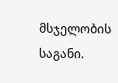მსჯელობის საგანი.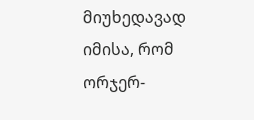მიუხედავად იმისა, რომ ორჯერ-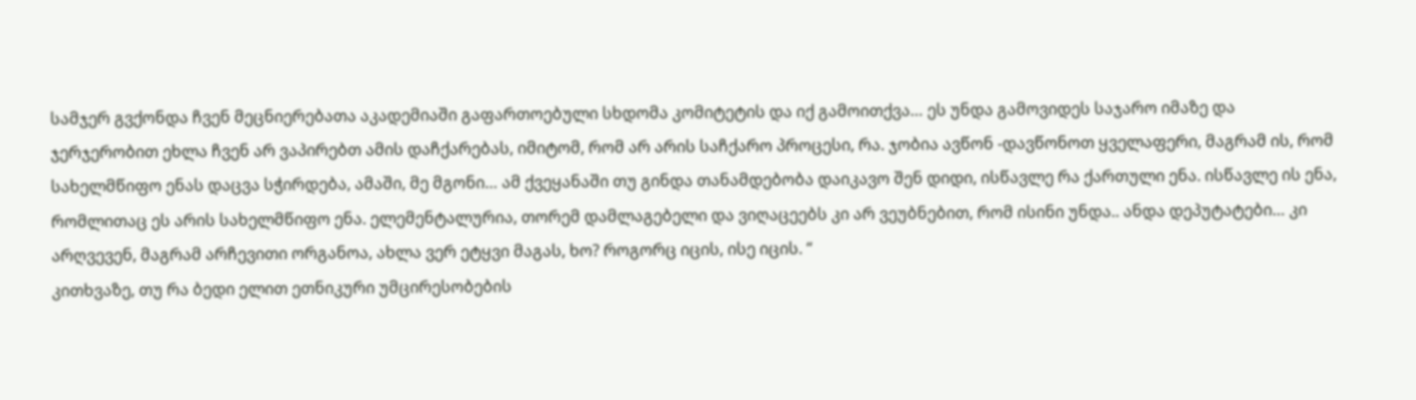სამჯერ გვქონდა ჩვენ მეცნიერებათა აკადემიაში გაფართოებული სხდომა კომიტეტის და იქ გამოითქვა… ეს უნდა გამოვიდეს საჯარო იმაზე და ჯერჯერობით ეხლა ჩვენ არ ვაპირებთ ამის დაჩქარებას, იმიტომ, რომ არ არის საჩქარო პროცესი, რა. ჯობია ავწონ -დავწონოთ ყველაფერი, მაგრამ ის, რომ სახელმწიფო ენას დაცვა სჭირდება, ამაში, მე მგონი… ამ ქვეყანაში თუ გინდა თანამდებობა დაიკავო შენ დიდი, ისწავლე რა ქართული ენა. ისწავლე ის ენა, რომლითაც ეს არის სახელმწიფო ენა. ელემენტალურია, თორემ დამლაგებელი და ვიღაცეებს კი არ ვეუბნებით, რომ ისინი უნდა.. ანდა დეპუტატები… კი არღვევენ, მაგრამ არჩევითი ორგანოა, ახლა ვერ ეტყვი მაგას, ხო? როგორც იცის, ისე იცის. “
კითხვაზე, თუ რა ბედი ელით ეთნიკური უმცირესობების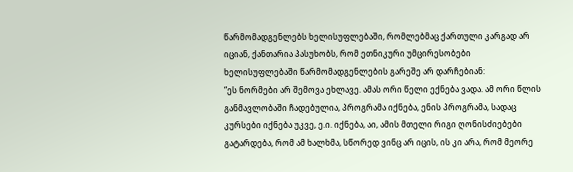წარმომადგენლებს ხელისუფლებაში, რომლებმაც ქართული კარგად არ იციან, ქანთარია პასუხობს, რომ ეთნიკური უმცირესობები ხელისუფლებაში წარმომადგენლების გარეშე არ დარჩებიან:
“ეს ნორმები არ შემოვა ეხლავე. ამას ორი წელი ექნება ვადა. ამ ორი წლის განმავლობაში ჩადებულია, პროგრამა იქნება, ენის პროგრამა, სადაც კურსები იქნება უკვე, ე.ი. იქნება, აი, ამის მთელი რიგი ღონისძიებები გატარდება, რომ ამ ხალხმა, სწორედ ვინც არ იცის, ის კი არა, რომ მეორე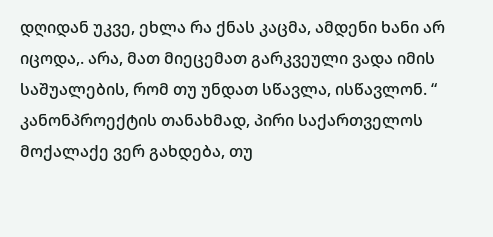დღიდან უკვე, ეხლა რა ქნას კაცმა, ამდენი ხანი არ იცოდა,. არა, მათ მიეცემათ გარკვეული ვადა იმის საშუალების, რომ თუ უნდათ სწავლა, ისწავლონ. “
კანონპროექტის თანახმად, პირი საქართველოს მოქალაქე ვერ გახდება, თუ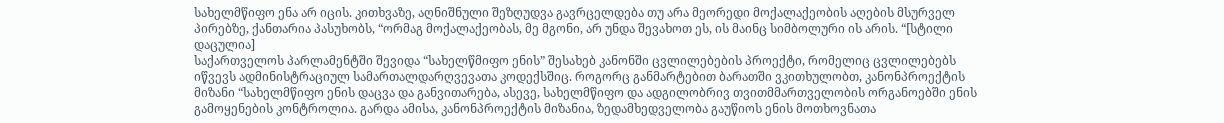სახელმწიფო ენა არ იცის. კითხვაზე, აღნიშნული შეზღუდვა გავრცელდება თუ არა მეორედი მოქალაქეობის აღების მსურველ პირებზე, ქანთარია პასუხობს, “ორმაგ მოქალაქეობას, მე მგონი, არ უნდა შევახოთ ეს, ის მაინც სიმბოლური ის არის. “[სტილი დაცულია]
საქართველოს პარლამენტში შევიდა “სახელწმიფო ენის” შესახებ კანონში ცვლილებების პროექტი, რომელიც ცვლილებებს იწვევს ადმინისტრაციულ სამართალდარღვევათა კოდექსშიც. როგორც განმარტებით ბარათში ვკითხულობთ, კანონპროექტის მიზანი “სახელმწიფო ენის დაცვა და განვითარება, ასევე, სახელმწიფო და ადგილობრივ თვითმმართველობის ორგანოებში ენის გამოყენების კონტროლია. გარდა ამისა, კანონპროექტის მიზანია, ზედამხედველობა გაუწიოს ენის მოთხოვნათა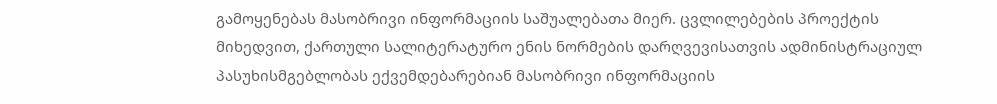გამოყენებას მასობრივი ინფორმაციის საშუალებათა მიერ. ცვლილებების პროექტის მიხედვით, ქართული სალიტერატურო ენის ნორმების დარღვევისათვის ადმინისტრაციულ პასუხისმგებლობას ექვემდებარებიან მასობრივი ინფორმაციის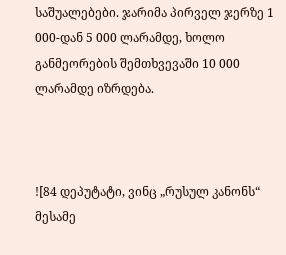საშუალებები. ჯარიმა პირველ ჯერზე 1 000-დან 5 000 ლარამდე, ხოლო განმეორების შემთხვევაში 10 000 ლარამდე იზრდება.



![84 დეპუტატი, ვინც „რუსულ კანონს“ მესამე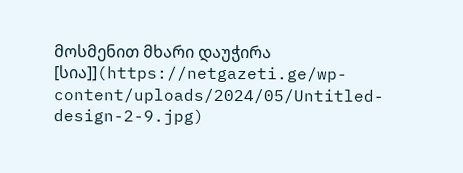მოსმენით მხარი დაუჭირა [სია]](https://netgazeti.ge/wp-content/uploads/2024/05/Untitled-design-2-9.jpg)